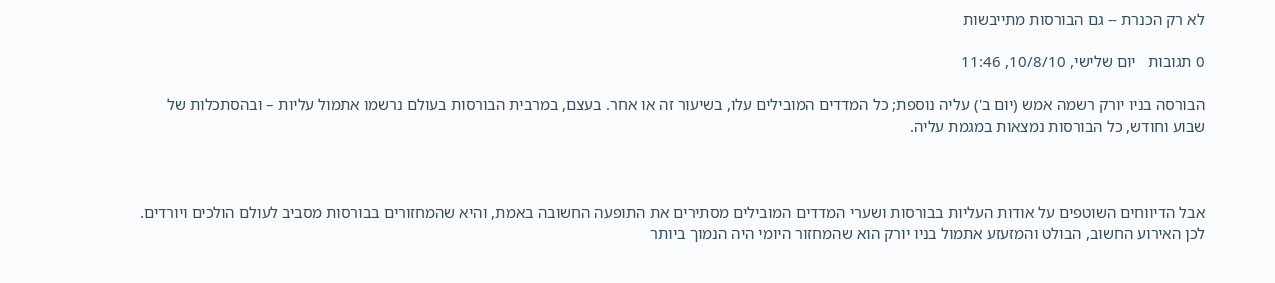לא רק הכנרת -- גם הבורסות מתייבשות

0 תגובות   יום שלישי, 10/8/10, 11:46

הבורסה בניו יורק רשמה אמש (יום ב') עליה נוספת; כל המדדים המובילים עלו, בשיעור זה או אחר. בעצם, במרבית הבורסות בעולם נרשמו אתמול עליות – ובהסתכלות של שבוע וחודש, כל הבורסות נמצאות במגמת עליה.



אבל הדיווחים השוטפים על אודות העליות בבורסות ושערי המדדים המובילים מסתירים את התופעה החשובה באמת, והיא שהמחזורים בבורסות מסביב לעולם הולכים ויורדים. לכן האירוע החשוב, הבולט והמזעזע אתמול בניו יורק הוא שהמחזור היומי היה הנמוך ביותר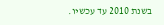בשנת 2010 עד עכשיו.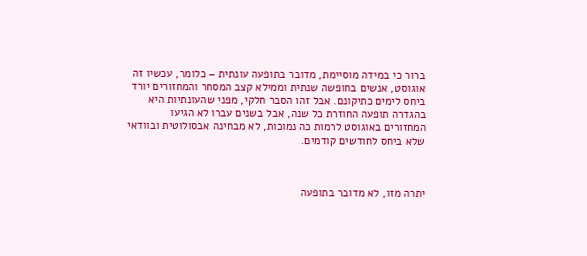ברור כי במידה מוסיימת, מדובר בתופעה עונתית – כלומר, עכשיו זה אוגוסט, אנשים בחופשה שנתית וממילא קצב המסחר והמחזורים יורד ביחס לימים כתיקונם. אבל זהו הסבר חלקי, מפני שהעונתיות היא בהגדרה תופעה החוזרת כל שנה, אבל בשנים עברו לא הגיעו המחזורים באוגוסט לרמות כה נמוכות, לא מבחינה אבסולוטית ובוודאי שלא ביחס לחודשים קודמים.



יתרה מזו, לא מדובר בתופעה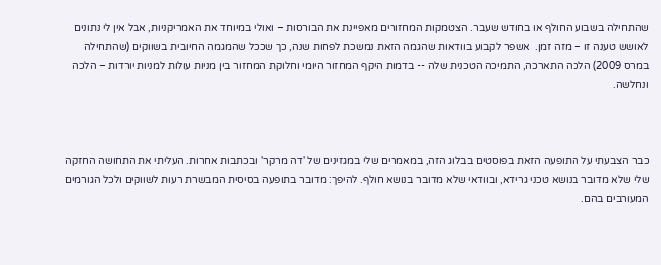שהתחילה בשבוע החולף או בחודש שעבר. הצטמקות המחזורים מאפיינת את הבורסות – ואולי במיוחד את האמריקניות, אבל אין לי נתונים לאושש טענה זו – מזה זמן.  אשפר לקבוע בוודאות שהגמה הזאת נמשכת לפחות שנה, כך שככל שהמגמה החיובית בשווקים (שהתחילה במרס 2009) הלכה התארכה, התמיכה הטכנית שלה -- בדמות היקף המחזור היומי וחלוקת המחזור בין מניות עולות למניות יורדות – הלכה ונחלשה.



כבר הצבעתי על התופעה הזאת בפוסטים בבלוג הזה, במאמרים שלי במגזינים של 'דה מרקר' ובכתבות אחרות. העליתי את התחושה החזקה שלי שלא מדובר בנושא טכני גרידא, ובוודאי שלא מדובר בנושא חולף. להיפך: מדובר בתופעה בסיסית המבשרת רעות לשווקים ולכל הגורמים המעורבים בהם.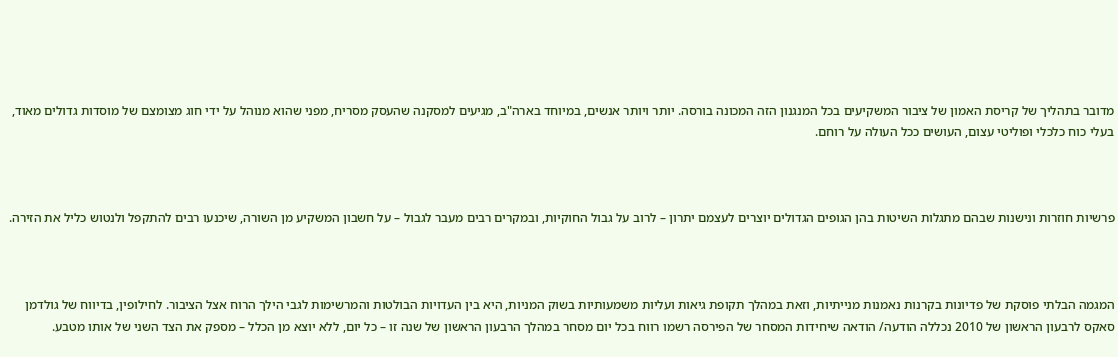מדובר בתהליך של קריסת האמון של ציבור המשקיעים בכל המנגנון הזה המכונה בורסה. יותר ויותר אנשים, במיוחד בארה"ב, מגיעים למסקנה שהעסק מסריח, מפני שהוא מנוהל על ידי חוג מצומצם של מוסדות גדולים מאוד, בעלי כוח כלכלי ופוליטי עצום, העושים ככל העולה על רוחם.



פרשיות חוזרות ונישנות שבהם מתגלות השיטות בהן הגופים הגדולים יוצרים לעצמם יתרון – לרוב על גבול החוקיות, ובמקרים רבים מעבר לגבול – על חשבון המשקיע מן השורה, שיכנעו רבים להתקפל ולנטוש כליל את הזירה.



המגמה הבלתי פוסקת של פדיונות בקרנות נאמנות מנייתיות, וזאת במהלך תקופת גיאות ועליות משמעותיות בשוק המניות, היא בין העדויות הבולטות והמרשימות לגבי הילך הרוח אצל הציבור. לחילופין, בדיווח של גולדמן סאקס לרבעון הראשון של 2010 נכללה הודעה/ הודאה שיחידות המסחר של הפירסה רשמו רווח בכל יום מסחר במהלך הרבעון הראשון של שנה זו – כל יום, ללא יוצא מן הכלל – מספק את הצד השני של אותו מטבע.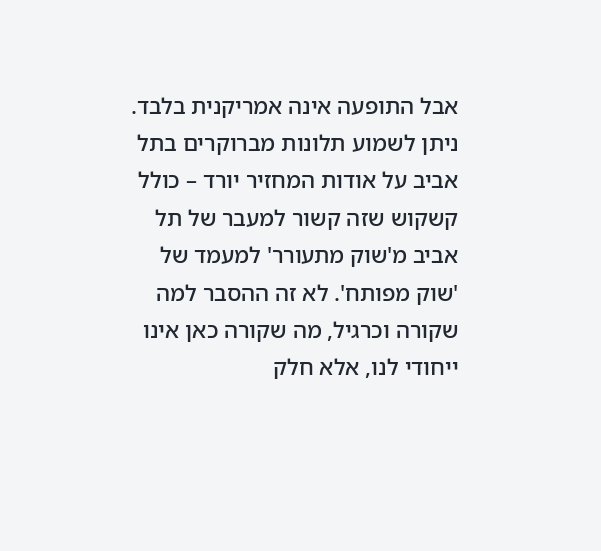אבל התופעה אינה אמריקנית בלבד. ניתן לשמוע תלונות מברוקרים בתל אביב על אודות המחזיר יורד – כולל קשקוש שזה קשור למעבר של תל אביב מ'שוק מתעורר' למעמד של 'שוק מפותח'. לא זה ההסבר למה שקורה וכרגיל, מה שקורה כאן אינו ייחודי לנו, אלא חלק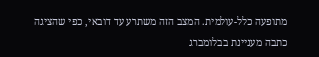מתופעה כלל-עולמית. המצב הזה משתרע עד דובאי, כפי שהציגה כתבה מעניינת בבלומברג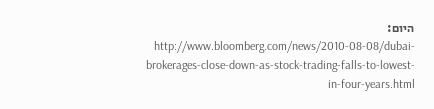היום: http://www.bloomberg.com/news/2010-08-08/dubai-brokerages-close-down-as-stock-trading-falls-to-lowest-in-four-years.html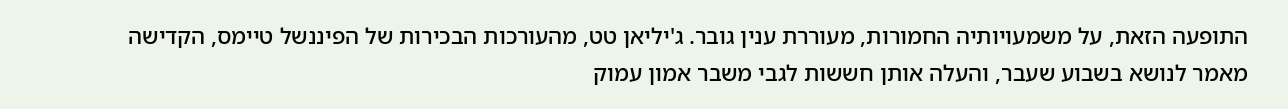התופעה הזאת, על משמעויותיה החמורות, מעוררת ענין גובר. ג'יליאן טט, מהעורכות הבכירות של הפיננשל טיימס, הקדישה מאמר לנושא בשבוע שעבר, והעלה אותן חששות לגבי משבר אמון עמוק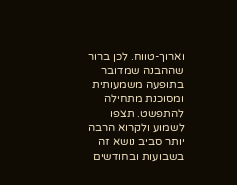וארוך-טווח. לכן ברור שההבנה שמדובר בתופעה משמעותית ומסוכנת מתחילה להתפשט. תצפו לשמוע ולקרוא הרבה יותר סביב נושא זה בשבועות ובחודשים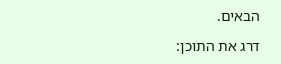הבאים.

דרג את התוכן: